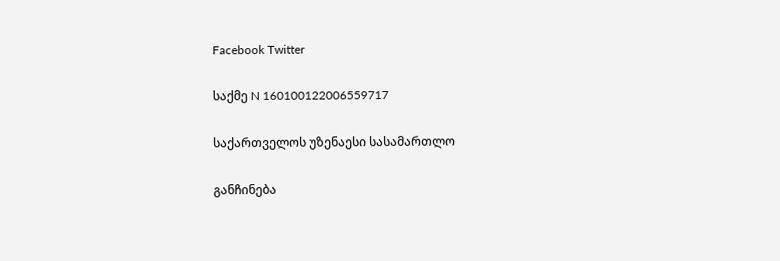Facebook Twitter

საქმე N 160100122006559717

საქართველოს უზენაესი სასამართლო

განჩინება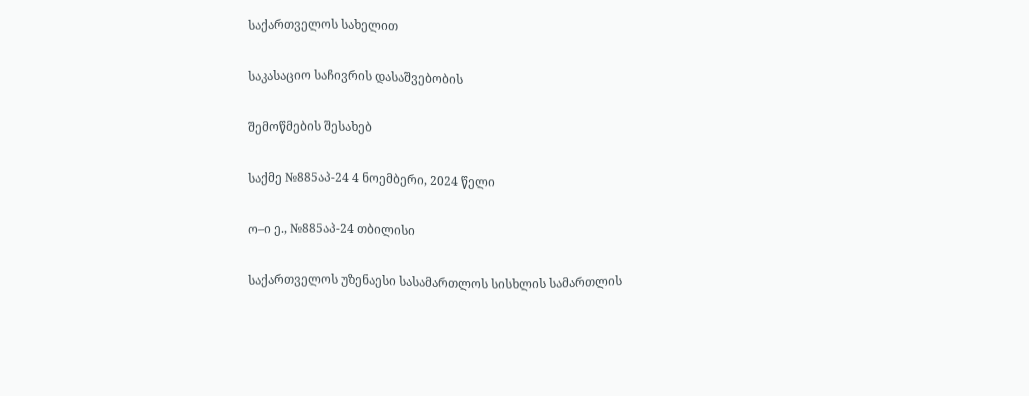საქართველოს სახელით

საკასაციო საჩივრის დასაშვებობის

შემოწმების შესახებ

საქმე №885აპ-24 4 ნოემბერი, 2024 წელი

ო–ი ე., №885აპ-24 თბილისი

საქართველოს უზენაესი სასამართლოს სისხლის სამართლის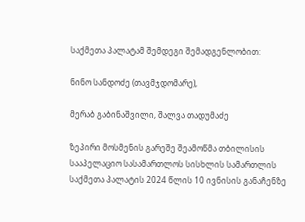საქმეთა პალატამ შემდეგი შემადგენლობით:

ნინო სანდოძე (თავმჯდომარე),

მერაბ გაბინაშვილი, შალვა თადუმაძე

ზეპირი მოსმენის გარეშე შეამოწმა თბილისის სააპელაციო სასამართლოს სისხლის სამართლის საქმეთა პალატის 2024 წლის 10 ივნისის განაჩენზე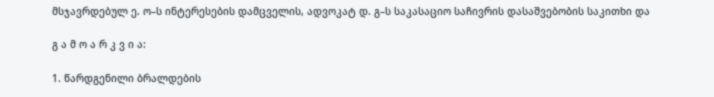მსჯავრდებულ ე. ო–ს ინტერესების დამცველის, ადვოკატ დ. გ–ს საკასაციო საჩივრის დასაშვებობის საკითხი და

გ ა მ ო ა რ კ ვ ი ა:

1. წარდგენილი ბრალდების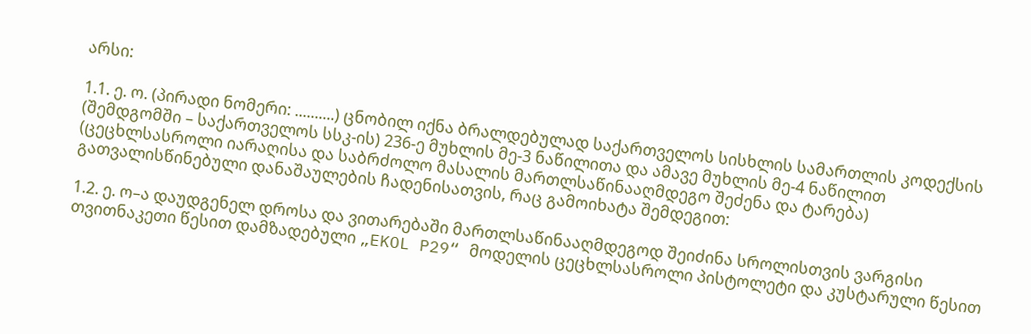არსი:

1.1. ე. ო. (პირადი ნომერი: ..........) ცნობილ იქნა ბრალდებულად საქართველოს სისხლის სამართლის კოდექსის (შემდგომში – საქართველოს სსკ-ის) 236-ე მუხლის მე-3 ნაწილითა და ამავე მუხლის მე-4 ნაწილით (ცეცხლსასროლი იარაღისა და საბრძოლო მასალის მართლსაწინააღმდეგო შეძენა და ტარება) გათვალისწინებული დანაშაულების ჩადენისათვის, რაც გამოიხატა შემდეგით:

1.2. ე. ო–ა დაუდგენელ დროსა და ვითარებაში მართლსაწინააღმდეგოდ შეიძინა სროლისთვის ვარგისი თვითნაკეთი წესით დამზადებული „EKOL P29“ მოდელის ცეცხლსასროლი პისტოლეტი და კუსტარული წესით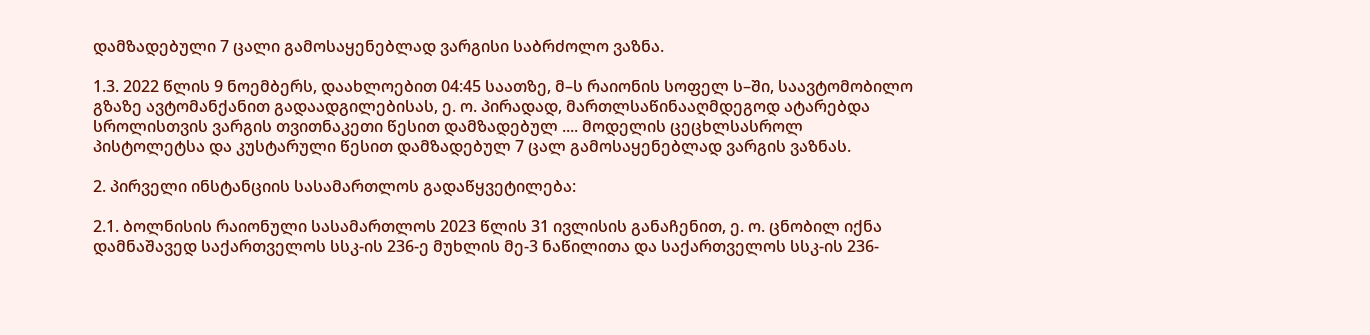დამზადებული 7 ცალი გამოსაყენებლად ვარგისი საბრძოლო ვაზნა.

1.3. 2022 წლის 9 ნოემბერს, დაახლოებით 04:45 საათზე, მ–ს რაიონის სოფელ ს–ში, საავტომობილო გზაზე ავტომანქანით გადაადგილებისას, ე. ო. პირადად, მართლსაწინააღმდეგოდ ატარებდა სროლისთვის ვარგის თვითნაკეთი წესით დამზადებულ .... მოდელის ცეცხლსასროლ პისტოლეტსა და კუსტარული წესით დამზადებულ 7 ცალ გამოსაყენებლად ვარგის ვაზნას.

2. პირველი ინსტანციის სასამართლოს გადაწყვეტილება:

2.1. ბოლნისის რაიონული სასამართლოს 2023 წლის 31 ივლისის განაჩენით, ე. ო. ცნობილ იქნა დამნაშავედ საქართველოს სსკ-ის 236-ე მუხლის მე-3 ნაწილითა და საქართველოს სსკ-ის 236-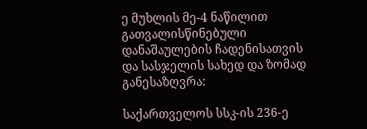ე მუხლის მე-4 ნაწილით გათვალისწინებული დანაშაულების ჩადენისათვის და სასჯელის სახედ და ზომად განესაზღვრა:

საქართველოს სსკ-ის 236-ე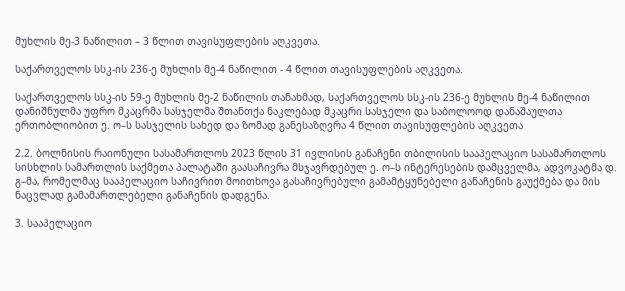მუხლის მე-3 ნაწილით – 3 წლით თავისუფლების აღკვეთა.

საქართველოს სსკ-ის 236-ე მუხლის მე-4 ნაწილით - 4 წლით თავისუფლების აღკვეთა.

საქართველოს სსკ-ის 59-ე მუხლის მე-2 ნაწილის თანახმად, საქართველოს სსკ-ის 236-ე მუხლის მე-4 ნაწილით დანიშნულმა უფრო მკაცრმა სასჯელმა შთანთქა ნაკლებად მკაცრი სასჯელი და საბოლოოდ დანაშაულთა ერთობლიობით ე. ო–ს სასჯელის სახედ და ზომად განესაზღვრა 4 წლით თავისუფლების აღკვეთა

2.2. ბოლნისის რაიონული სასამართლოს 2023 წლის 31 ივლისის განაჩენი თბილისის სააპელაციო სასამართლოს სისხლის სამართლის საქმეთა პალატაში გაასაჩივრა მსჯავრდებულ ე. ო–ს ინტერესების დამცველმა, ადვოკატმა დ. გ–მა, რომელმაც სააპელაციო საჩივრით მოითხოვა გასაჩივრებული გამამტყუნებელი განაჩენის გაუქმება და მის ნაცვლად გამამართლებელი განაჩენის დადგენა.

3. სააპელაციო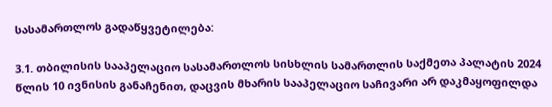სასამართლოს გადაწყვეტილება:

3.1. თბილისის სააპელაციო სასამართლოს სისხლის სამართლის საქმეთა პალატის 2024 წლის 10 ივნისის განაჩენით, დაცვის მხარის სააპელაციო საჩივარი არ დაკმაყოფილდა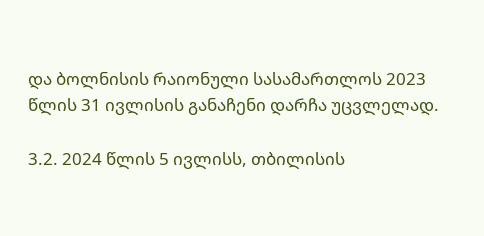და ბოლნისის რაიონული სასამართლოს 2023 წლის 31 ივლისის განაჩენი დარჩა უცვლელად.

3.2. 2024 წლის 5 ივლისს, თბილისის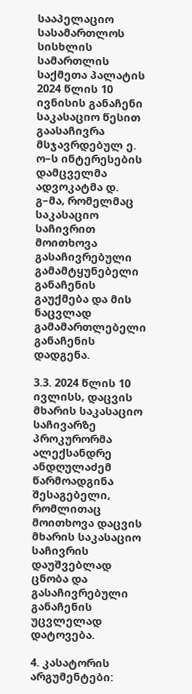სააპელაციო სასამართლოს სისხლის სამართლის საქმეთა პალატის 2024 წლის 10 ივნისის განაჩენი საკასაციო წესით გაასაჩივრა მსჯავრდებულ ე. ო–ს ინტერესების დამცველმა ადვოკატმა დ. გ–მა, რომელმაც საკასაციო საჩივრით მოითხოვა გასაჩივრებული გამამტყუნებელი განაჩენის გაუქმება და მის ნაცვლად გამამართლებელი განაჩენის დადგენა.

3.3. 2024 წლის 10 ივლისს, დაცვის მხარის საკასაციო საჩივარზე პროკურორმა ალექსანდრე ანდღულაძემ წარმოადგინა შესაგებელი, რომლითაც მოითხოვა დაცვის მხარის საკასაციო საჩივრის დაუშვებლად ცნობა და გასაჩივრებული განაჩენის უცვლელად დატოვება.

4. კასატორის არგუმენტები: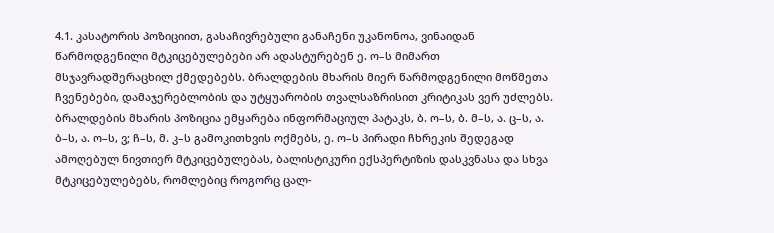4.1. კასატორის პოზიციით, გასაჩივრებული განაჩენი უკანონოა, ვინაიდან წარმოდგენილი მტკიცებულებები არ ადასტურებენ ე. ო–ს მიმართ მსჯავრადშერაცხილ ქმედებებს. ბრალდების მხარის მიერ წარმოდგენილი მოწმეთა ჩვენებები, დამაჯერებლობის და უტყუარობის თვალსაზრისით კრიტიკას ვერ უძლებს. ბრალდების მხარის პოზიცია ემყარება ინფორმაციულ პატაკს, ბ. ო–ს, ბ. მ–ს, ა. ც–ს, ა. ბ–ს, ა. ო–ს, ვ; ჩ–ს, მ. კ–ს გამოკითხვის ოქმებს, ე. ო–ს პირადი ჩხრეკის შედეგად ამოღებულ ნივთიერ მტკიცებულებას, ბალისტიკური ექსპერტიზის დასკვნასა და სხვა მტკიცებულებებს, რომლებიც როგორც ცალ-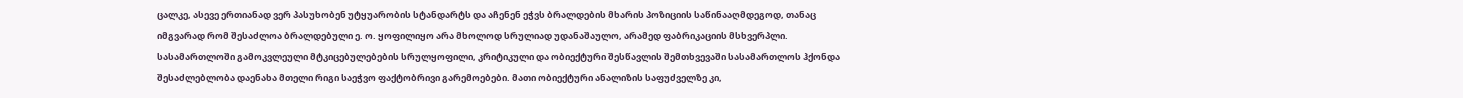ცალკე, ასევე ერთიანად ვერ პასუხობენ უტყუარობის სტანდარტს და აჩენენ ეჭვს ბრალდების მხარის პოზიციის საწინააღმდეგოდ, თანაც იმგვარად რომ შესაძლოა ბრალდებული ე. ო. ყოფილიყო არა მხოლოდ სრულიად უდანაშაულო, არამედ ფაბრიკაციის მსხვერპლი. სასამართლოში გამოკვლეული მტკიცებულებების სრულყოფილი, კრიტიკული და ობიექტური შესწავლის შემთხვევაში სასამართლოს ჰქონდა შესაძლებლობა დაენახა მთელი რიგი საეჭვო ფაქტობრივი გარემოებები. მათი ობიექტური ანალიზის საფუძველზე კი,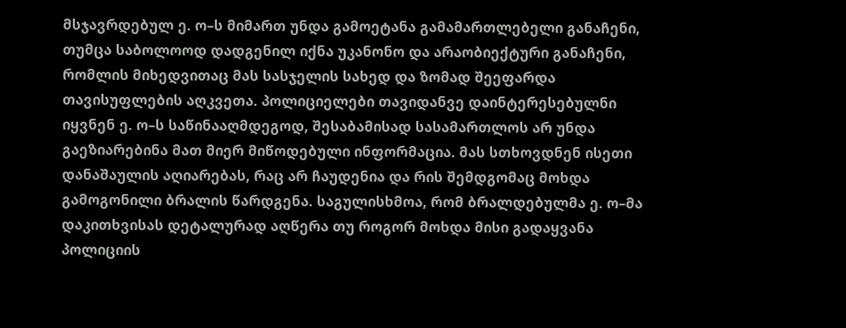მსჯავრდებულ ე. ო–ს მიმართ უნდა გამოეტანა გამამართლებელი განაჩენი, თუმცა საბოლოოდ დადგენილ იქნა უკანონო და არაობიექტური განაჩენი, რომლის მიხედვითაც მას სასჯელის სახედ და ზომად შეეფარდა თავისუფლების აღკვეთა. პოლიციელები თავიდანვე დაინტერესებულნი იყვნენ ე. ო–ს საწინააღმდეგოდ, შესაბამისად სასამართლოს არ უნდა გაეზიარებინა მათ მიერ მიწოდებული ინფორმაცია. მას სთხოვდნენ ისეთი დანაშაულის აღიარებას, რაც არ ჩაუდენია და რის შემდგომაც მოხდა გამოგონილი ბრალის წარდგენა. საგულისხმოა, რომ ბრალდებულმა ე. ო–მა დაკითხვისას დეტალურად აღწერა თუ როგორ მოხდა მისი გადაყვანა პოლიციის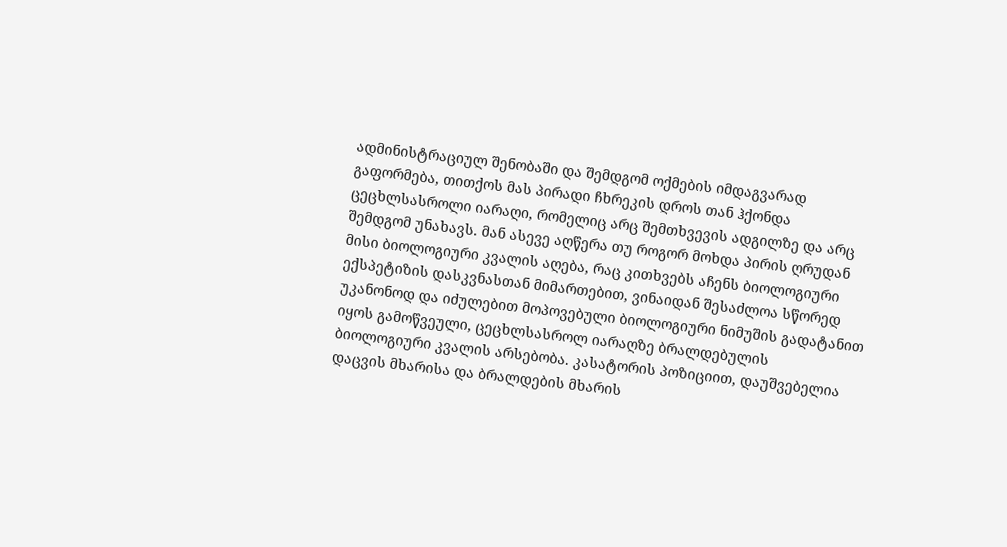ადმინისტრაციულ შენობაში და შემდგომ ოქმების იმდაგვარად გაფორმება, თითქოს მას პირადი ჩხრეკის დროს თან ჰქონდა ცეცხლსასროლი იარაღი, რომელიც არც შემთხვევის ადგილზე და არც შემდგომ უნახავს. მან ასევე აღწერა თუ როგორ მოხდა პირის ღრუდან მისი ბიოლოგიური კვალის აღება, რაც კითხვებს აჩენს ბიოლოგიური ექსპეტიზის დასკვნასთან მიმართებით, ვინაიდან შესაძლოა სწორედ უკანონოდ და იძულებით მოპოვებული ბიოლოგიური ნიმუშის გადატანით იყოს გამოწვეული, ცეცხლსასროლ იარაღზე ბრალდებულის ბიოლოგიური კვალის არსებობა. კასატორის პოზიციით, დაუშვებელია დაცვის მხარისა და ბრალდების მხარის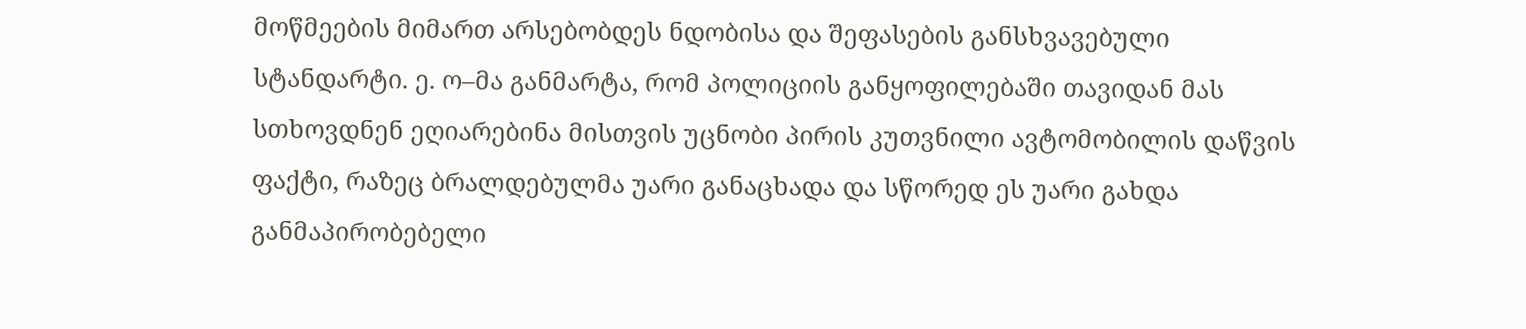მოწმეების მიმართ არსებობდეს ნდობისა და შეფასების განსხვავებული სტანდარტი. ე. ო–მა განმარტა, რომ პოლიციის განყოფილებაში თავიდან მას სთხოვდნენ ეღიარებინა მისთვის უცნობი პირის კუთვნილი ავტომობილის დაწვის ფაქტი, რაზეც ბრალდებულმა უარი განაცხადა და სწორედ ეს უარი გახდა განმაპირობებელი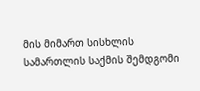მის მიმართ სისხლის სამართლის საქმის შემდგომი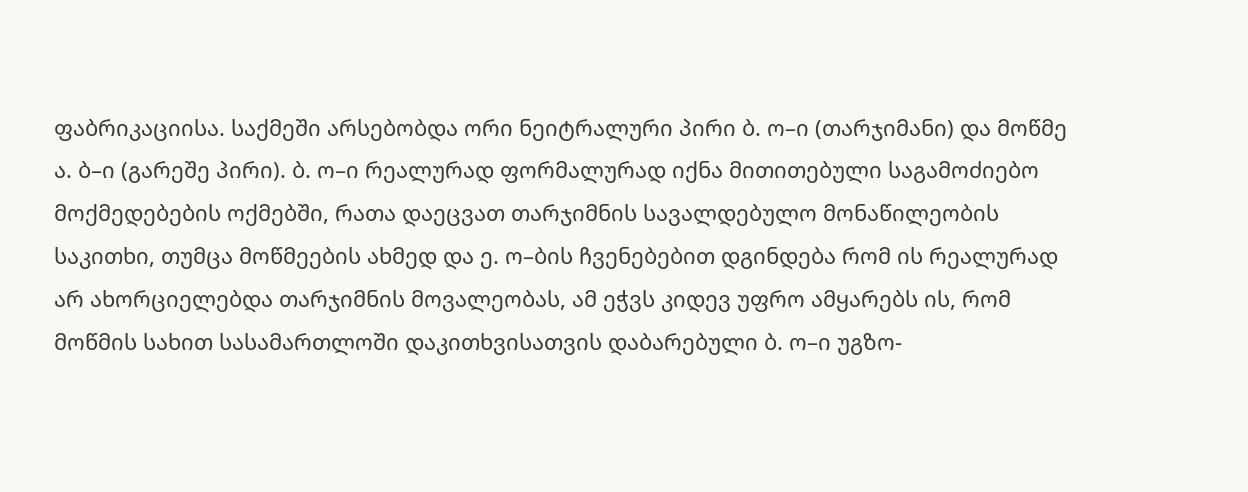ფაბრიკაციისა. საქმეში არსებობდა ორი ნეიტრალური პირი ბ. ო–ი (თარჯიმანი) და მოწმე ა. ბ–ი (გარეშე პირი). ბ. ო–ი რეალურად ფორმალურად იქნა მითითებული საგამოძიებო მოქმედებების ოქმებში, რათა დაეცვათ თარჯიმნის სავალდებულო მონაწილეობის საკითხი, თუმცა მოწმეების ახმედ და ე. ო–ბის ჩვენებებით დგინდება რომ ის რეალურად არ ახორციელებდა თარჯიმნის მოვალეობას, ამ ეჭვს კიდევ უფრო ამყარებს ის, რომ მოწმის სახით სასამართლოში დაკითხვისათვის დაბარებული ბ. ო–ი უგზო-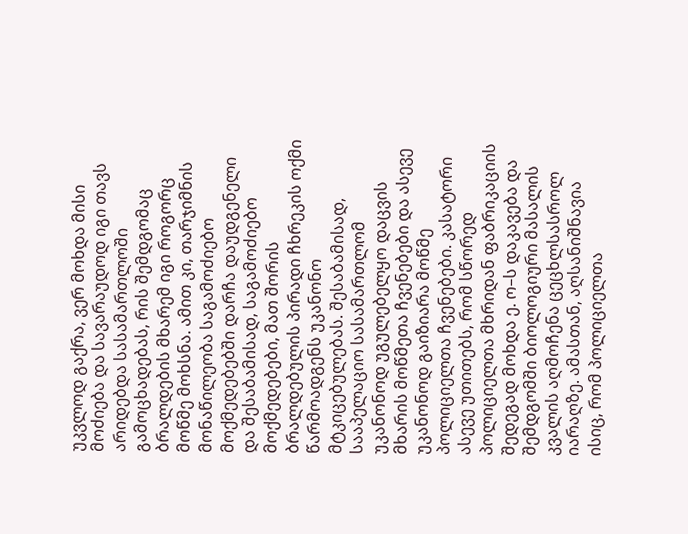უკვლოდ გაქრა, ვერ მოხდა მისი მოძიება და სავარაუდოდ იგი თავს არიდებდა სასამართლოში გამოცხადებას, რის შემდგომაც ბრალდების მხარემ იგი როგორც მოწმე მოხსნა. ამით კი, თარჯიმნის მონაწილეობა საგამოძიებო მოქმედებებში დარჩა დაუდგენელი და შესაბამისად, საგამოძიებო მოქმედებები, მათ შორის ბრალდებულის პირადი ჩხრეკის ოქმი წარმოადგენს უკანონო მტკიცებულებას. შესაბამისად, სააპელაციო სასამართლომ უკანონოდ უგულებელყო დაცვის მხარის მოწმეთა ჩვენებები და ასევე უკანონოდ გაიზიარა მოწმე პოლიციელთა ჩვენებები. კასატორი ასევე უთითებს, რომ სწორედ პოლიციელთა მხრიდან ფაბრიკაციის შედეგად მოხდა ე. ო–ს დაკავება და შემდგომში ბიოლოგიური მასალის კვალის აღმოჩენა ცეცხლსასროლ იარაღზე. ამასთან, აღსანიშნავია ისიც, რომ პოლიციელთა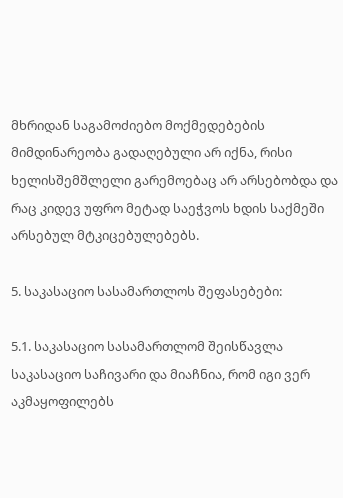მხრიდან საგამოძიებო მოქმედებების მიმდინარეობა გადაღებული არ იქნა, რისი ხელისშემშლელი გარემოებაც არ არსებობდა და რაც კიდევ უფრო მეტად საეჭვოს ხდის საქმეში არსებულ მტკიცებულებებს.

5. საკასაციო სასამართლოს შეფასებები:

5.1. საკასაციო სასამართლომ შეისწავლა საკასაციო საჩივარი და მიაჩნია, რომ იგი ვერ აკმაყოფილებს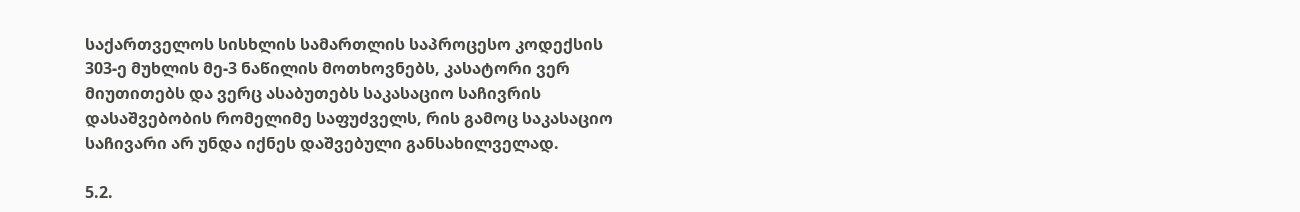საქართველოს სისხლის სამართლის საპროცესო კოდექსის 303-ე მუხლის მე-3 ნაწილის მოთხოვნებს, კასატორი ვერ მიუთითებს და ვერც ასაბუთებს საკასაციო საჩივრის დასაშვებობის რომელიმე საფუძველს, რის გამოც საკასაციო საჩივარი არ უნდა იქნეს დაშვებული განსახილველად.

5.2.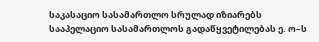საკასაციო სასამართლო სრულად იზიარებს სააპელაციო სასამართლოს გადაწყვეტილებას ე. ო–ს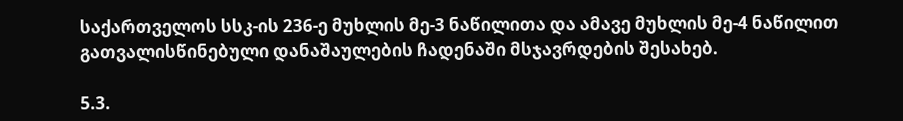საქართველოს სსკ-ის 236-ე მუხლის მე-3 ნაწილითა და ამავე მუხლის მე-4 ნაწილით გათვალისწინებული დანაშაულების ჩადენაში მსჯავრდების შესახებ.

5.3.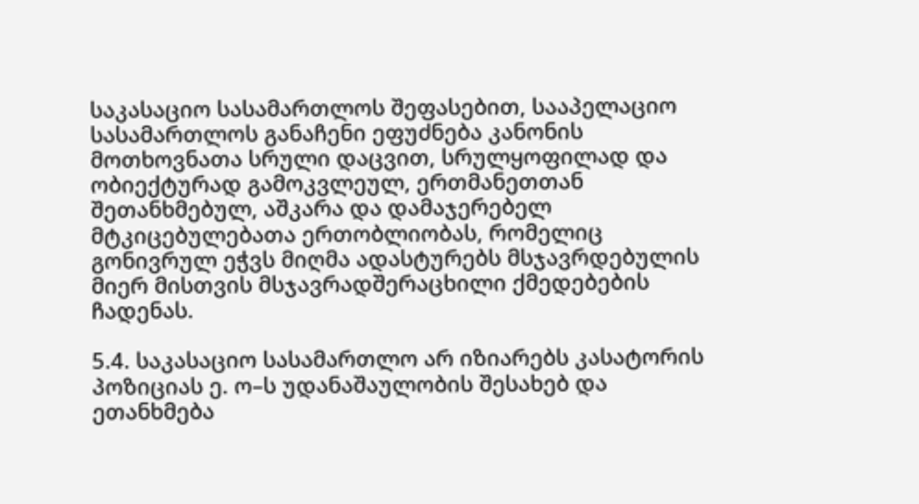საკასაციო სასამართლოს შეფასებით, სააპელაციო სასამართლოს განაჩენი ეფუძნება კანონის მოთხოვნათა სრული დაცვით, სრულყოფილად და ობიექტურად გამოკვლეულ, ერთმანეთთან შეთანხმებულ, აშკარა და დამაჯერებელ მტკიცებულებათა ერთობლიობას, რომელიც გონივრულ ეჭვს მიღმა ადასტურებს მსჯავრდებულის მიერ მისთვის მსჯავრადშერაცხილი ქმედებების ჩადენას.

5.4. საკასაციო სასამართლო არ იზიარებს კასატორის პოზიციას ე. ო–ს უდანაშაულობის შესახებ და ეთანხმება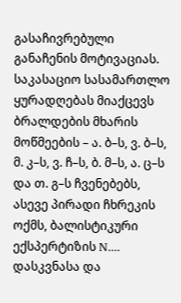გასაჩივრებული განაჩენის მოტივაციას. საკასაციო სასამართლო ყურადღებას მიაქცევს ბრალდების მხარის მოწმეების – ა. ბ–ს, ვ. ბ–ს, მ. კ–ს, ვ. ჩ–ს, ბ. მ–ს, ა. ც–ს და თ. გ–ს ჩვენებებს, ასევე პირადი ჩხრეკის ოქმს, ბალისტიკური ექსპერტიზის N.... დასკვნასა და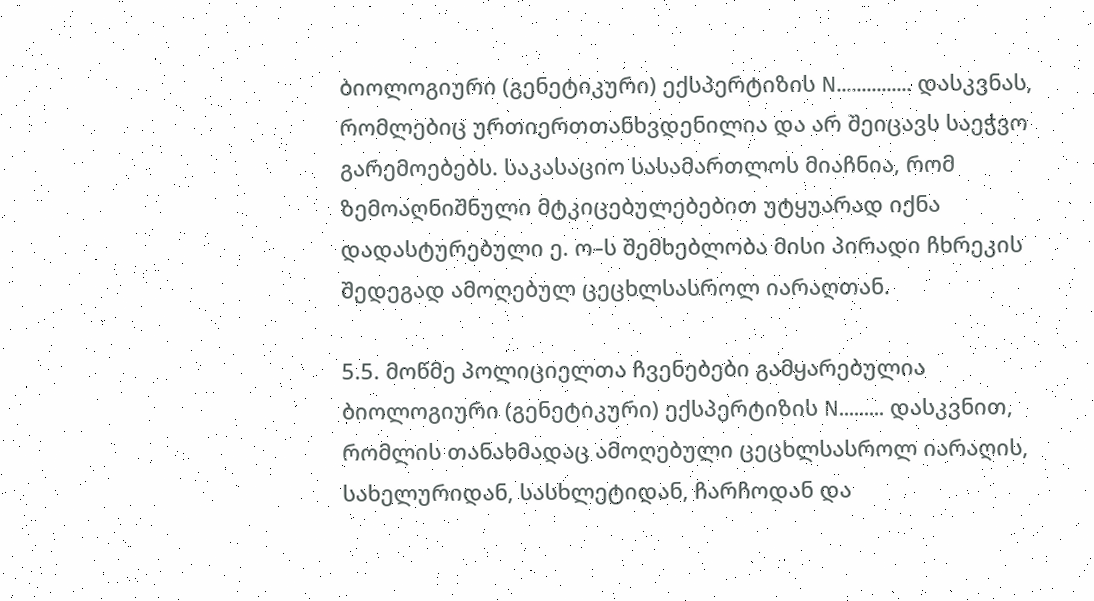ბიოლოგიური (გენეტიკური) ექსპერტიზის N............... დასკვნას, რომლებიც ურთიერთთანხვდენილია და არ შეიცავს საეჭვო გარემოებებს. საკასაციო სასამართლოს მიაჩნია, რომ ზემოაღნიშნული მტკიცებულებებით უტყუარად იქნა დადასტურებული ე. ო–ს შემხებლობა მისი პირადი ჩხრეკის შედეგად ამოღებულ ცეცხლსასროლ იარაღთან.

5.5. მოწმე პოლიციელთა ჩვენებები გამყარებულია ბიოლოგიური (გენეტიკური) ექსპერტიზის N......... დასკვნით, რომლის თანახმადაც ამოღებული ცეცხლსასროლ იარაღის, სახელურიდან, სასხლეტიდან, ჩარჩოდან და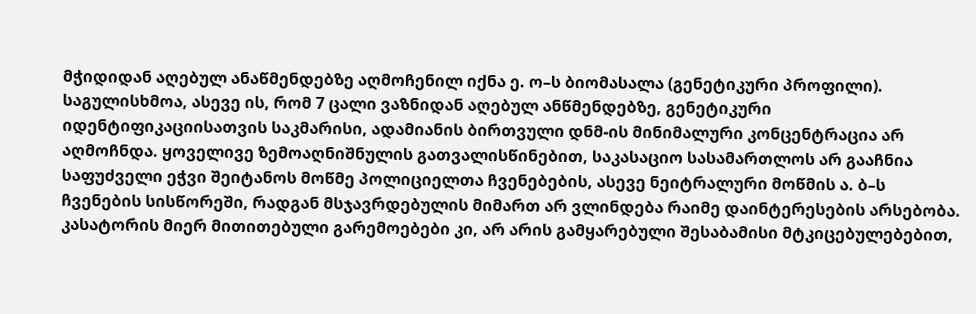მჭიდიდან აღებულ ანაწმენდებზე აღმოჩენილ იქნა ე. ო–ს ბიომასალა (გენეტიკური პროფილი). საგულისხმოა, ასევე ის, რომ 7 ცალი ვაზნიდან აღებულ ანწმენდებზე, გენეტიკური იდენტიფიკაციისათვის საკმარისი, ადამიანის ბირთვული დნმ-ის მინიმალური კონცენტრაცია არ აღმოჩნდა. ყოველივე ზემოაღნიშნულის გათვალისწინებით, საკასაციო სასამართლოს არ გააჩნია საფუძველი ეჭვი შეიტანოს მოწმე პოლიციელთა ჩვენებების, ასევე ნეიტრალური მოწმის ა. ბ–ს ჩვენების სისწორეში, რადგან მსჯავრდებულის მიმართ არ ვლინდება რაიმე დაინტერესების არსებობა. კასატორის მიერ მითითებული გარემოებები კი, არ არის გამყარებული შესაბამისი მტკიცებულებებით,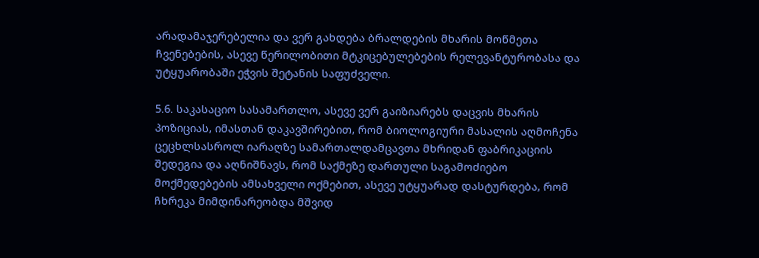არადამაჯერებელია და ვერ გახდება ბრალდების მხარის მოწმეთა ჩვენებების, ასევე წერილობითი მტკიცებულებების რელევანტურობასა და უტყუარობაში ეჭვის შეტანის საფუძველი.

5.6. საკასაციო სასამართლო, ასევე ვერ გაიზიარებს დაცვის მხარის პოზიციას, იმასთან დაკავშირებით, რომ ბიოლოგიური მასალის აღმოჩენა ცეცხლსასროლ იარაღზე სამართალდამცავთა მხრიდან ფაბრიკაციის შედეგია და აღნიშნავს, რომ საქმეზე დართული საგამოძიებო მოქმედებების ამსახველი ოქმებით, ასევე უტყუარად დასტურდება, რომ ჩხრეკა მიმდინარეობდა მშვიდ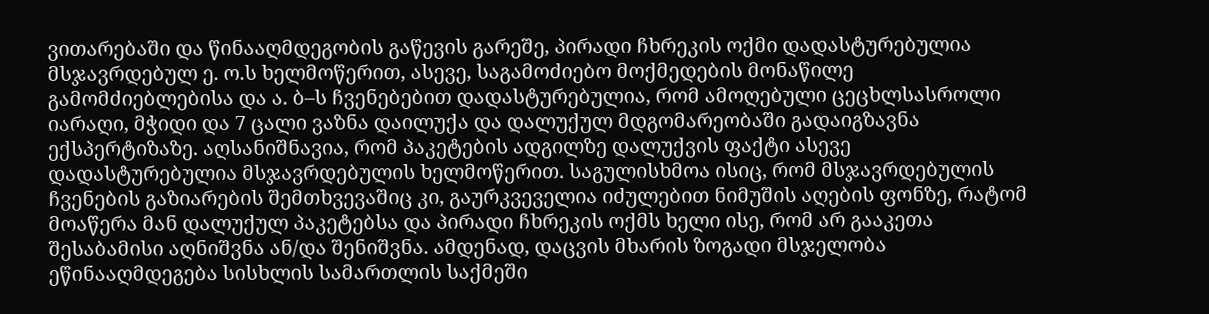ვითარებაში და წინააღმდეგობის გაწევის გარეშე, პირადი ჩხრეკის ოქმი დადასტურებულია მსჯავრდებულ ე. ო.ს ხელმოწერით, ასევე, საგამოძიებო მოქმედების მონაწილე გამომძიებლებისა და ა. ბ–ს ჩვენებებით დადასტურებულია, რომ ამოღებული ცეცხლსასროლი იარაღი, მჭიდი და 7 ცალი ვაზნა დაილუქა და დალუქულ მდგომარეობაში გადაიგზავნა ექსპერტიზაზე. აღსანიშნავია, რომ პაკეტების ადგილზე დალუქვის ფაქტი ასევე დადასტურებულია მსჯავრდებულის ხელმოწერით. საგულისხმოა ისიც, რომ მსჯავრდებულის ჩვენების გაზიარების შემთხვევაშიც კი, გაურკვეველია იძულებით ნიმუშის აღების ფონზე, რატომ მოაწერა მან დალუქულ პაკეტებსა და პირადი ჩხრეკის ოქმს ხელი ისე, რომ არ გააკეთა შესაბამისი აღნიშვნა ან/და შენიშვნა. ამდენად, დაცვის მხარის ზოგადი მსჯელობა ეწინააღმდეგება სისხლის სამართლის საქმეში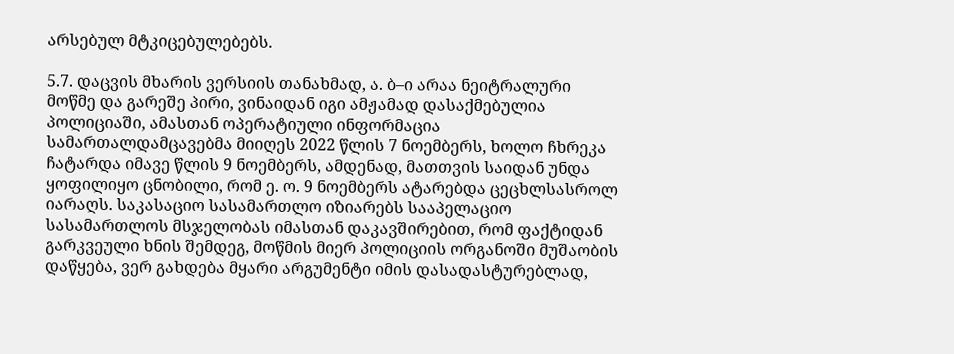არსებულ მტკიცებულებებს.

5.7. დაცვის მხარის ვერსიის თანახმად, ა. ბ–ი არაა ნეიტრალური მოწმე და გარეშე პირი, ვინაიდან იგი ამჟამად დასაქმებულია პოლიციაში, ამასთან ოპერატიული ინფორმაცია სამართალდამცავებმა მიიღეს 2022 წლის 7 ნოემბერს, ხოლო ჩხრეკა ჩატარდა იმავე წლის 9 ნოემბერს, ამდენად, მათთვის საიდან უნდა ყოფილიყო ცნობილი, რომ ე. ო. 9 ნოემბერს ატარებდა ცეცხლსასროლ იარაღს. საკასაციო სასამართლო იზიარებს სააპელაციო სასამართლოს მსჯელობას იმასთან დაკავშირებით, რომ ფაქტიდან გარკვეული ხნის შემდეგ, მოწმის მიერ პოლიციის ორგანოში მუშაობის დაწყება, ვერ გახდება მყარი არგუმენტი იმის დასადასტურებლად,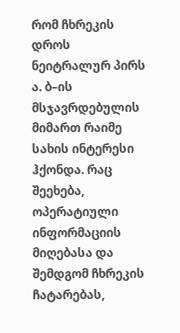რომ ჩხრეკის დროს ნეიტრალურ პირს ა. ბ–ის მსჯავრდებულის მიმართ რაიმე სახის ინტერესი ჰქონდა. რაც შეეხება, ოპერატიული ინფორმაციის მიღებასა და შემდგომ ჩხრეკის ჩატარებას,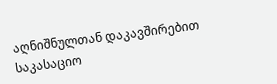აღნიშნულთან დაკავშირებით საკასაციო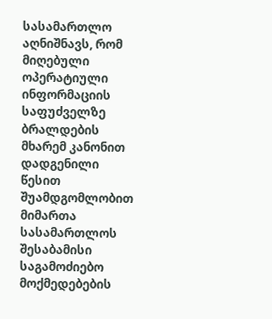სასამართლო აღნიშნავს, რომ მიღებული ოპერატიული ინფორმაციის საფუძველზე ბრალდების მხარემ კანონით დადგენილი წესით შუამდგომლობით მიმართა სასამართლოს შესაბამისი საგამოძიებო მოქმედებების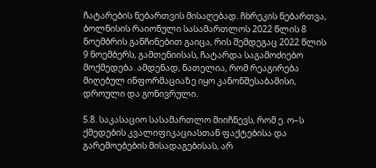ჩატარების ნებართვის მისაღებად. ჩხრეკის ნებართვა, ბოლნისის რაიონული სასამართლოს 2022 წლის 8 ნოემბრის განჩინებით გაიცა, რის შემდეგაც 2022 წლის 9 ნოემბერს, გამთენიისას, ჩატარდა საგამოძიებო მოქმედება. ამდენად, ნათელია, რომ რეაგირება მიღებულ ინფორმაციაზე იყო კანონშესაბამისი, დროული და გონივრული.

5.8. საკასაციო სასამართლო მიიჩნევს, რომ ე. ო–ს ქმედების კვალიფიკაციასთან ფაქტებისა და გარემოებების მისადაგებისას, არ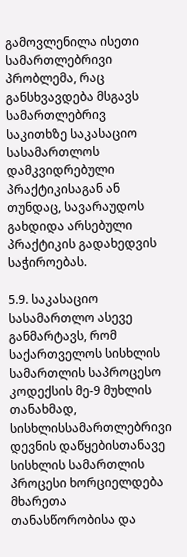გამოვლენილა ისეთი სამართლებრივი პრობლემა, რაც განსხვავდება მსგავს სამართლებრივ საკითხზე საკასაციო სასამართლოს დამკვიდრებული პრაქტიკისაგან ან თუნდაც, სავარაუდოს გახდიდა არსებული პრაქტიკის გადახედვის საჭიროებას.

5.9. საკასაციო სასამართლო ასევე განმარტავს, რომ საქართველოს სისხლის სამართლის საპროცესო კოდექსის მე-9 მუხლის თანახმად, სისხლისსამართლებრივი დევნის დაწყებისთანავე სისხლის სამართლის პროცესი ხორციელდება მხარეთა თანასწორობისა და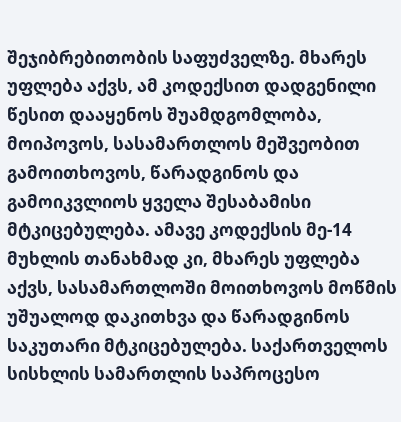შეჯიბრებითობის საფუძველზე. მხარეს უფლება აქვს, ამ კოდექსით დადგენილი წესით დააყენოს შუამდგომლობა, მოიპოვოს, სასამართლოს მეშვეობით გამოითხოვოს, წარადგინოს და გამოიკვლიოს ყველა შესაბამისი მტკიცებულება. ამავე კოდექსის მე-14 მუხლის თანახმად კი, მხარეს უფლება აქვს, სასამართლოში მოითხოვოს მოწმის უშუალოდ დაკითხვა და წარადგინოს საკუთარი მტკიცებულება. საქართველოს სისხლის სამართლის საპროცესო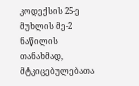კოდექსის 25-ე მუხლის მე-2 ნაწილის თანახმად, მტკიცებულებათა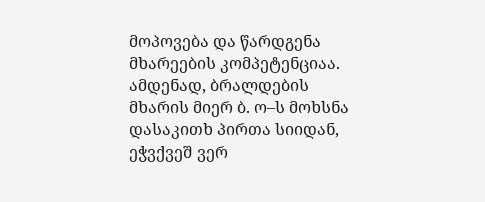მოპოვება და წარდგენა მხარეების კომპეტენციაა. ამდენად, ბრალდების მხარის მიერ ბ. ო–ს მოხსნა დასაკითხ პირთა სიიდან, ეჭვქვეშ ვერ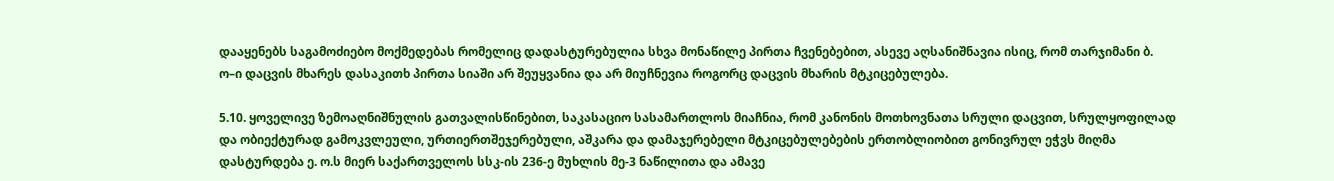დააყენებს საგამოძიებო მოქმედებას რომელიც დადასტურებულია სხვა მონაწილე პირთა ჩვენებებით, ასევე აღსანიშნავია ისიც, რომ თარჯიმანი ბ. ო–ი დაცვის მხარეს დასაკითხ პირთა სიაში არ შეუყვანია და არ მიუჩნევია როგორც დაცვის მხარის მტკიცებულება.

5.10. ყოველივე ზემოაღნიშნულის გათვალისწინებით, საკასაციო სასამართლოს მიაჩნია, რომ კანონის მოთხოვნათა სრული დაცვით, სრულყოფილად და ობიექტურად გამოკვლეული, ურთიერთშეჯერებული, აშკარა და დამაჯერებელი მტკიცებულებების ერთობლიობით გონივრულ ეჭვს მიღმა დასტურდება ე. ო.ს მიერ საქართველოს სსკ-ის 236-ე მუხლის მე-3 ნაწილითა და ამავე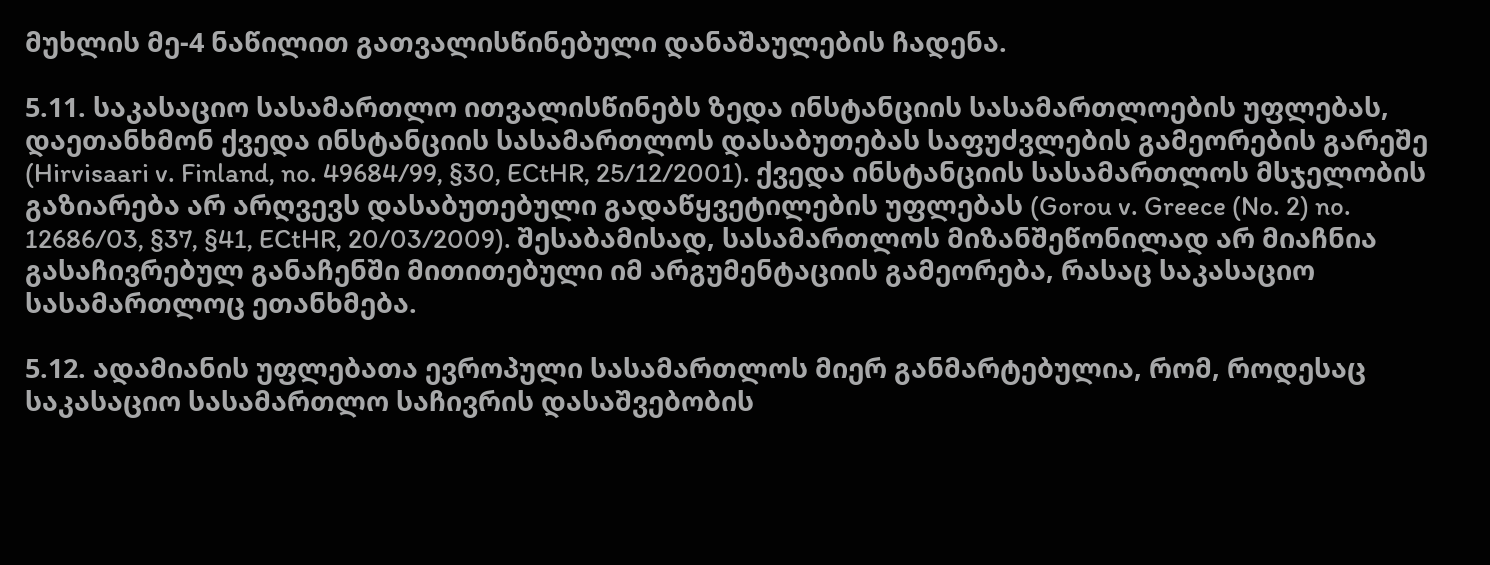მუხლის მე-4 ნაწილით გათვალისწინებული დანაშაულების ჩადენა.

5.11. საკასაციო სასამართლო ითვალისწინებს ზედა ინსტანციის სასამართლოების უფლებას, დაეთანხმონ ქვედა ინსტანციის სასამართლოს დასაბუთებას საფუძვლების გამეორების გარეშე (Hirvisaari v. Finland, no. 49684/99, §30, ECtHR, 25/12/2001). ქვედა ინსტანციის სასამართლოს მსჯელობის გაზიარება არ არღვევს დასაბუთებული გადაწყვეტილების უფლებას (Gorou v. Greece (No. 2) no. 12686/03, §37, §41, ECtHR, 20/03/2009). შესაბამისად, სასამართლოს მიზანშეწონილად არ მიაჩნია გასაჩივრებულ განაჩენში მითითებული იმ არგუმენტაციის გამეორება, რასაც საკასაციო სასამართლოც ეთანხმება.

5.12. ადამიანის უფლებათა ევროპული სასამართლოს მიერ განმარტებულია, რომ, როდესაც საკასაციო სასამართლო საჩივრის დასაშვებობის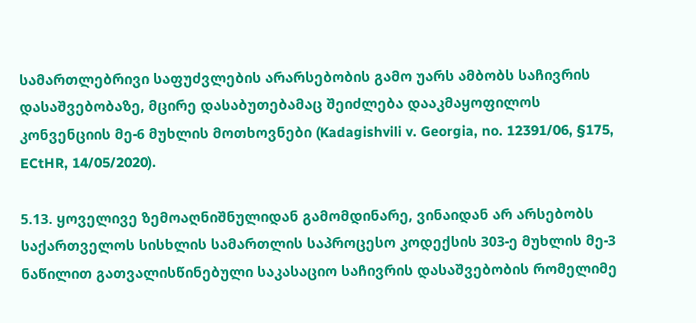სამართლებრივი საფუძვლების არარსებობის გამო უარს ამბობს საჩივრის დასაშვებობაზე, მცირე დასაბუთებამაც შეიძლება დააკმაყოფილოს კონვენციის მე-6 მუხლის მოთხოვნები (Kadagishvili v. Georgia, no. 12391/06, §175, ECtHR, 14/05/2020).

5.13. ყოველივე ზემოაღნიშნულიდან გამომდინარე, ვინაიდან არ არსებობს საქართველოს სისხლის სამართლის საპროცესო კოდექსის 303-ე მუხლის მე-3 ნაწილით გათვალისწინებული საკასაციო საჩივრის დასაშვებობის რომელიმე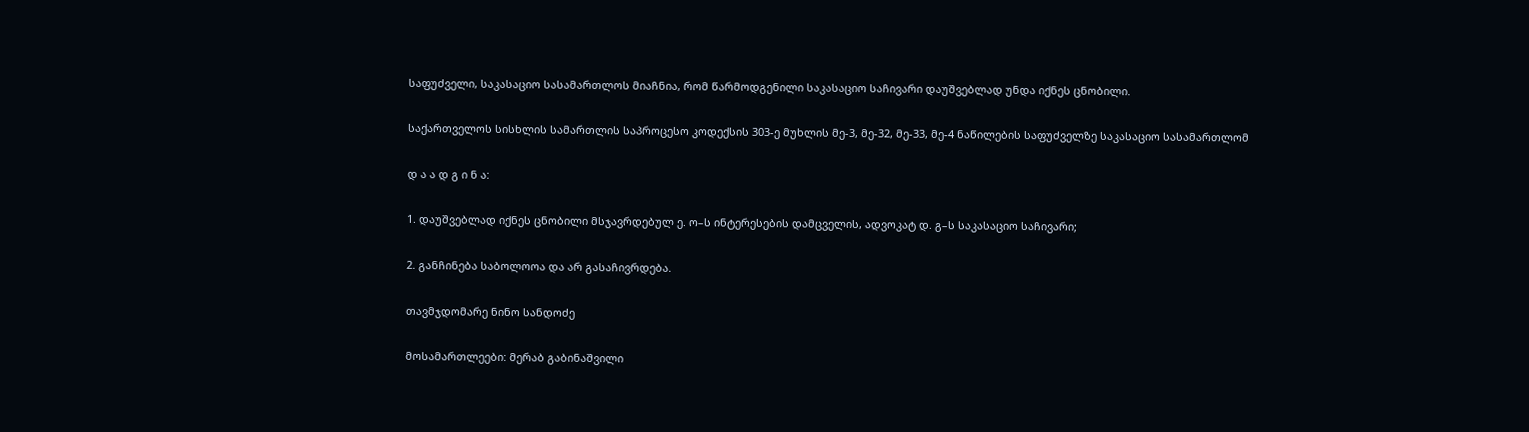საფუძველი, საკასაციო სასამართლოს მიაჩნია, რომ წარმოდგენილი საკასაციო საჩივარი დაუშვებლად უნდა იქნეს ცნობილი.

საქართველოს სისხლის სამართლის საპროცესო კოდექსის 303-ე მუხლის მე-3, მე-32, მე-33, მე-4 ნაწილების საფუძველზე საკასაციო სასამართლომ

დ ა ა დ გ ი ნ ა:

1. დაუშვებლად იქნეს ცნობილი მსჯავრდებულ ე. ო–ს ინტერესების დამცველის, ადვოკატ დ. გ–ს საკასაციო საჩივარი;

2. განჩინება საბოლოოა და არ გასაჩივრდება.

თავმჯდომარე ნინო სანდოძე

მოსამართლეები: მერაბ გაბინაშვილი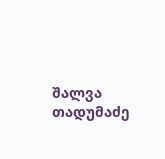შალვა თადუმაძე